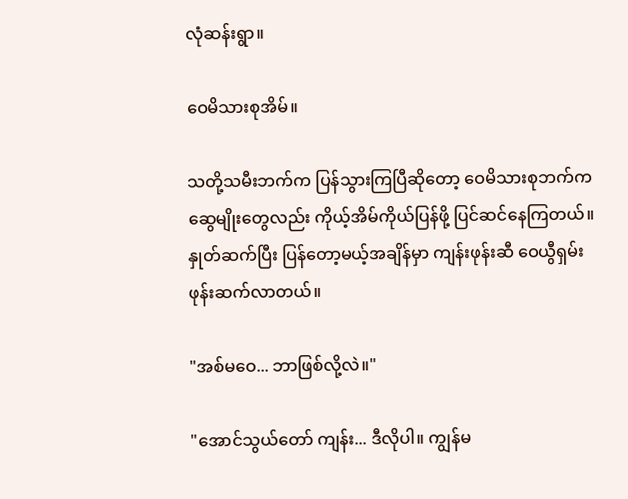လုံဆန်းရွာ။

ဝေမိသားစုအိမ်။

သတို့သမီးဘက်က ပြန်သွားကြပြီဆိုတော့ ဝေမိသားစုဘက်က ဆွေမျိုးတွေလည်း ကိုယ့်အိမ်ကိုယ်ပြန်ဖို့ ပြင်ဆင်နေကြတယ်။ နှုတ်ဆက်ပြီး ပြန်တော့မယ့်အချိန်မှာ ကျန်းဖုန်းဆီ ဝေယွီရှမ်း ဖုန်းဆက်လာတယ်။

"အစ်မဝေ... ဘာဖြစ်လို့လဲ။"

"အောင်သွယ်တော် ကျန်း... ဒီလိုပါ။ ကျွန်မ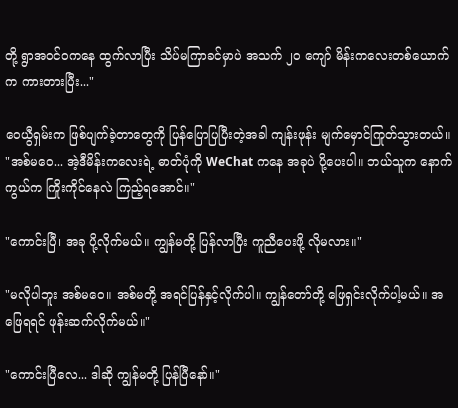တို့ ရွာအဝင်ဝကနေ ထွက်လာပြီး သိပ်မကြာခင်မှာပဲ အသက် ၂၀ ကျော် မိန်းကလေးတစ်ယောက်က ကားတားပြီး..."

ဝေယွီရှမ်းက ဖြစ်ပျက်ခဲ့တာတွေကို ပြန်ပြောပြပြီးတဲ့အခါ ကျန်းဖုန်း မျက်မှောင်ကြုတ်သွားတယ်။ "အစ်မဝေ... အဲ့ဒီမိန်းကလေးရဲ့ ဓာတ်ပုံကို WeChat ကနေ အခုပဲ ပို့ပေးပါ။ ဘယ်သူက နောက်ကွယ်က ကြိုးကိုင်နေလဲ ကြည့်ရအောင်။"

"ကောင်းပြီ၊ အခု ပို့လိုက်မယ်။ ကျွန်မတို့ ပြန်လာပြီး ကူညီပေးဖို့ လိုမလား။"

"မလိုပါဘူး အစ်မဝေ။ အစ်မတို့ အရင်ပြန်နှင့်လိုက်ပါ။ ကျွန်တော်တို့ ဖြေရှင်းလိုက်ပါ့မယ်။ အဖြေရရင် ဖုန်းဆက်လိုက်မယ်။"

"ကောင်းပြီလေ... ဒါဆို ကျွန်မတို့ ပြန်ပြီနော်။"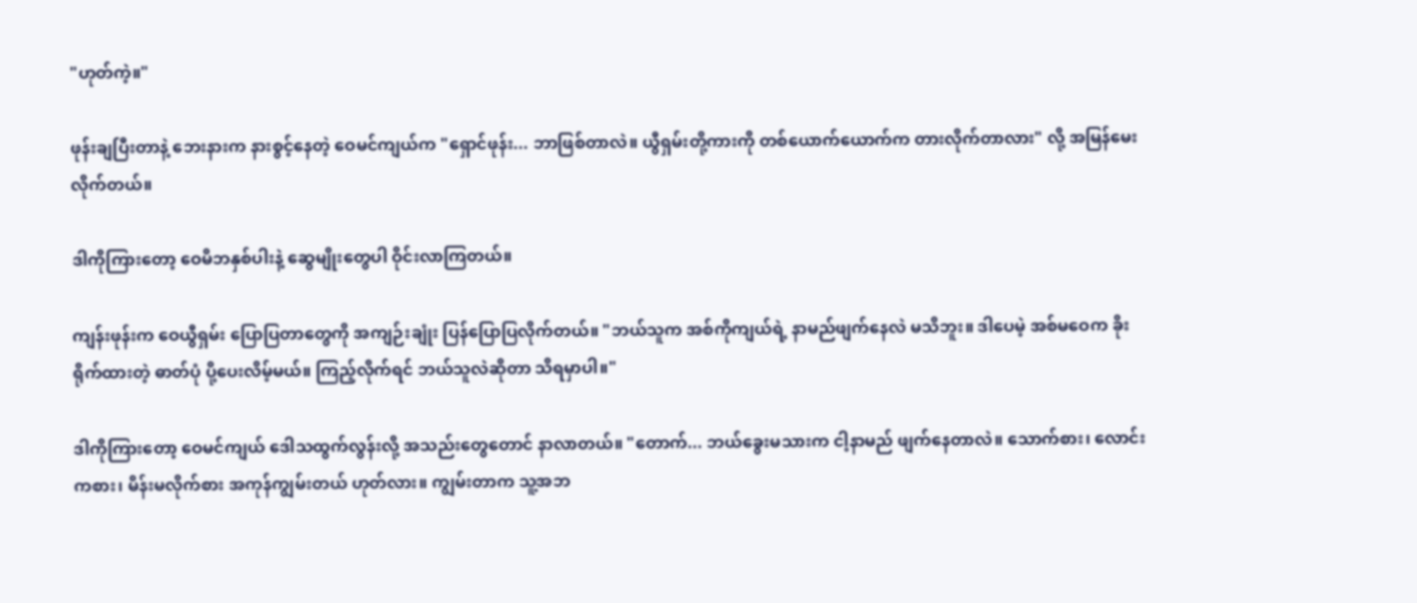"ဟုတ်ကဲ့။"

ဖုန်းချပြီးတာနဲ့ ဘေးနားက နားစွင့်နေတဲ့ ဝေမင်ကျယ်က "ရှောင်ဖုန်း... ဘာဖြစ်တာလဲ။ ယွီရှမ်းတို့ကားကို တစ်ယောက်ယောက်က တားလိုက်တာလား" လို့ အမြန်မေးလိုက်တယ်။

ဒါကိုကြားတော့ ဝေမိဘနှစ်ပါးနဲ့ ဆွေမျိုးတွေပါ ဝိုင်းလာကြတယ်။

ကျန်းဖုန်းက ဝေယွီရှမ်း ပြောပြတာတွေကို အကျဉ်းချုံး ပြန်ပြောပြလိုက်တယ်။ "ဘယ်သူက အစ်ကိုကျယ်ရဲ့ နာမည်ဖျက်နေလဲ မသိဘူး။ ဒါပေမဲ့ အစ်မဝေက ခိုးရိုက်ထားတဲ့ ဓာတ်ပုံ ပို့ပေးလိမ့်မယ်။ ကြည့်လိုက်ရင် ဘယ်သူလဲဆိုတာ သိရမှာပါ။"

ဒါကိုကြားတော့ ဝေမင်ကျယ် ဒေါသထွက်လွန်းလို့ အသည်းတွေတောင် နာလာတယ်။ "တောက်... ဘယ်ခွေးမသားက ငါ့နာမည် ဖျက်နေတာလဲ။ သောက်စား၊ လောင်းကစား၊ မိန်းမလိုက်စား အကုန်ကျွမ်းတယ် ဟုတ်လား။ ကျွမ်းတာက သူ့အဘ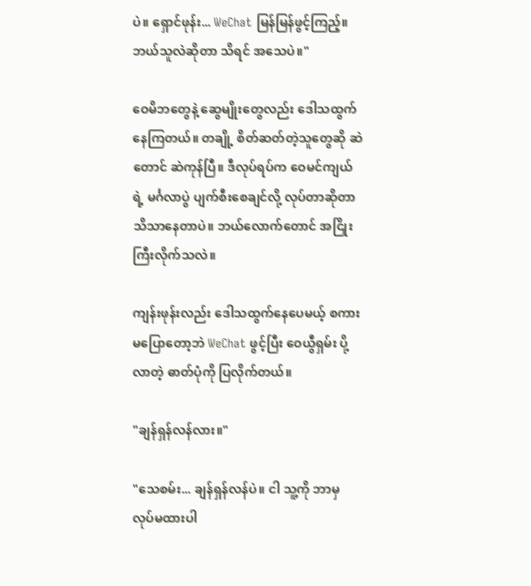ပဲ။ ရှောင်ဖုန်း... WeChat မြန်မြန်ဖွင့်ကြည့်။ ဘယ်သူလဲဆိုတာ သိရင် အသေပဲ။"

ဝေမိဘတွေနဲ့ ဆွေမျိုးတွေလည်း ဒေါသထွက်နေကြတယ်။ တချို့ စိတ်ဆတ်တဲ့သူတွေဆို ဆဲတောင် ဆဲကုန်ပြီ။ ဒီလုပ်ရပ်က ဝေမင်ကျယ်ရဲ့ မင်္ဂလာပွဲ ပျက်စီးစေချင်လို့ လုပ်တာဆိုတာ သိသာနေတာပဲ။ ဘယ်လောက်တောင် အငြိုးကြီးလိုက်သလဲ။

ကျန်းဖုန်းလည်း ဒေါသထွက်နေပေမယ့် စကားမပြောတော့ဘဲ WeChat ဖွင့်ပြီး ဝေယွီရှမ်း ပို့လာတဲ့ ဓာတ်ပုံကို ပြလိုက်တယ်။

"ချန်ရှန်လန်လား။"

"သေစမ်း... ချန်ရှန်လန်ပဲ။ ငါ သူ့ကို ဘာမှ လုပ်မထားပါ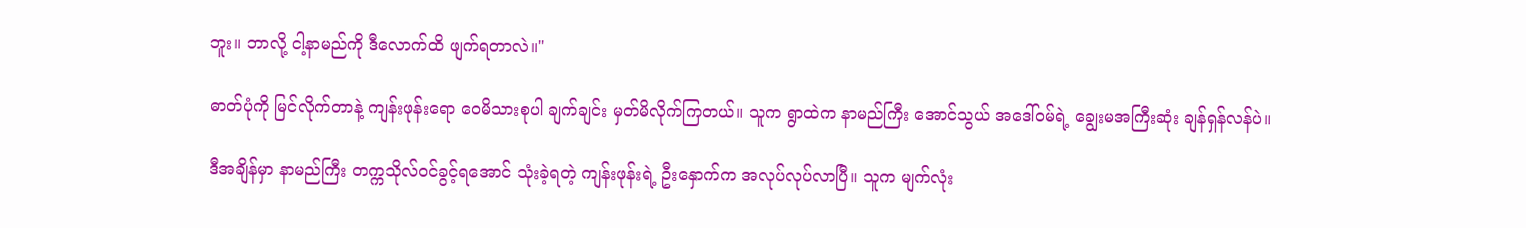ဘူး။ ဘာလို့ ငါ့နာမည်ကို ဒီလောက်ထိ ဖျက်ရတာလဲ။"

ဓာတ်ပုံကို မြင်လိုက်တာနဲ့ ကျန်းဖုန်းရော ဝေမိသားစုပါ ချက်ချင်း မှတ်မိလိုက်ကြတယ်။ သူက ရွာထဲက နာမည်ကြီး အောင်သွယ် အဒေါ်ဝမ်ရဲ့ ချွေးမအကြီးဆုံး ချန်ရှန်လန်ပဲ။

ဒီအချိန်မှာ နာမည်ကြီး တက္ကသိုလ်ဝင်ခွင့်ရအောင် သုံးခဲ့ရတဲ့ ကျန်းဖုန်းရဲ့ ဦးနှောက်က အလုပ်လုပ်လာပြီ။ သူက မျက်လုံး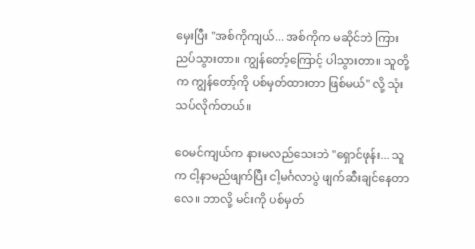မှေးပြီး "အစ်ကိုကျယ်... အစ်ကိုက မဆိုင်ဘဲ ကြားညပ်သွားတာ။ ကျွန်တော့်ကြောင့် ပါသွားတာ။ သူတို့က ကျွန်တော့်ကို ပစ်မှတ်ထားတာ ဖြစ်မယ်" လို့ သုံးသပ်လိုက်တယ်။

ဝေမင်ကျယ်က နားမလည်သေးဘဲ "ရှောင်ဖုန်း... သူက ငါ့နာမည်ဖျက်ပြီး ငါ့မင်္ဂလာပွဲ ဖျက်ဆီးချင်နေတာလေ။ ဘာလို့ မင်းကို ပစ်မှတ်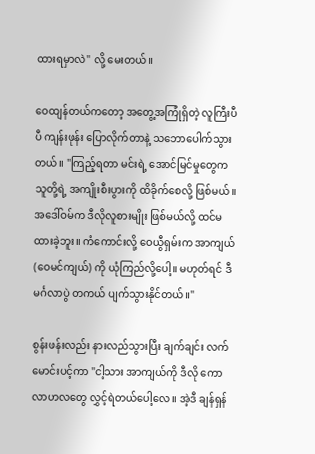ထားရမှာလဲ" လို့ မေးတယ်။

ဝေထျန်တယ်ကတော့ အတွေ့အကြုံရှိတဲ့ လူကြီးပီပီ ကျန်းဖုန်း ပြောလိုက်တာနဲ့ သဘောပေါက်သွားတယ်။ "ကြည့်ရတာ မင်းရဲ့ အောင်မြင်မှုတွေက သူတို့ရဲ့ အကျိုးစီးပွားကို ထိခိုက်စေလို့ ဖြစ်မယ်။ အဒေါ်ဝမ်က ဒီလိုလူစားမျိုး ဖြစ်မယ်လို့ ထင်မထားခဲ့ဘူး။ ကံကောင်းလို့ ဝေယွီရှမ်းက အာကျယ် (ဝေမင်ကျယ်) ကို ယုံကြည်လို့ပေါ့။ မဟုတ်ရင် ဒီမင်္ဂလာပွဲ တကယ် ပျက်သွားနိုင်တယ်။"

စွန်းဖန်းလည်း နားလည်သွားပြီး ချက်ချင်း လက်မောင်းပင့်ကာ "ငါ့သား အာကျယ်ကို ဒီလို ကောလာဟလတွေ လွှင့်ရဲတယ်ပေါ့လေ။ အဲ့ဒီ ချန်ရှန်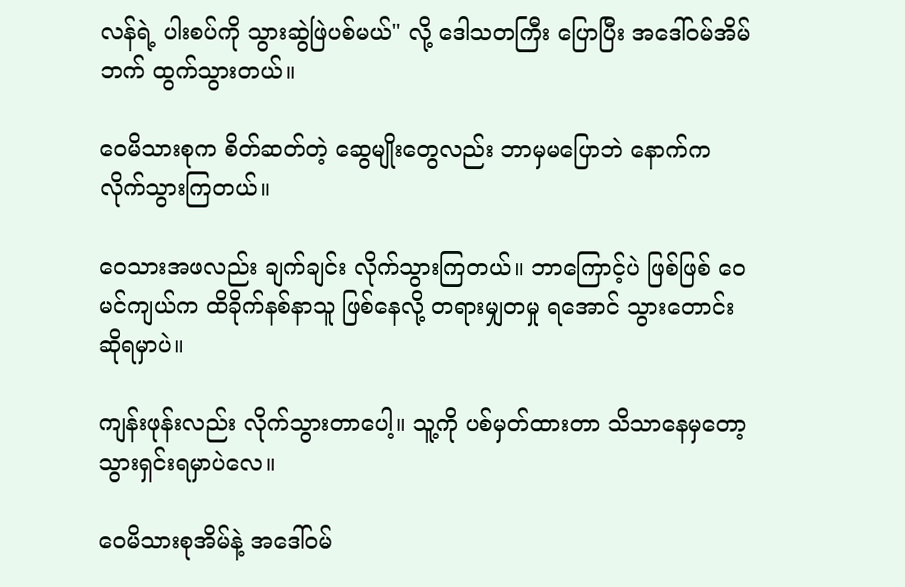လန်ရဲ့ ပါးစပ်ကို သွားဆွဲဖြဲပစ်မယ်" လို့ ဒေါသတကြီး ပြောပြီး အဒေါ်ဝမ်အိမ်ဘက် ထွက်သွားတယ်။

ဝေမိသားစုက စိတ်ဆတ်တဲ့ ဆွေမျိုးတွေလည်း ဘာမှမပြောဘဲ နောက်က လိုက်သွားကြတယ်။

ဝေသားအဖလည်း ချက်ချင်း လိုက်သွားကြတယ်။ ဘာကြောင့်ပဲ ဖြစ်ဖြစ် ဝေမင်ကျယ်က ထိခိုက်နစ်နာသူ ဖြစ်နေလို့ တရားမျှတမှု ရအောင် သွားတောင်းဆိုရမှာပဲ။

ကျန်းဖုန်းလည်း လိုက်သွားတာပေါ့။ သူ့ကို ပစ်မှတ်ထားတာ သိသာနေမှတော့ သွားရှင်းရမှာပဲလေ။

ဝေမိသားစုအိမ်နဲ့ အဒေါ်ဝမ်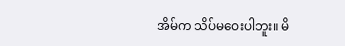အိမ်က သိပ်မဝေးပါဘူး။ မိ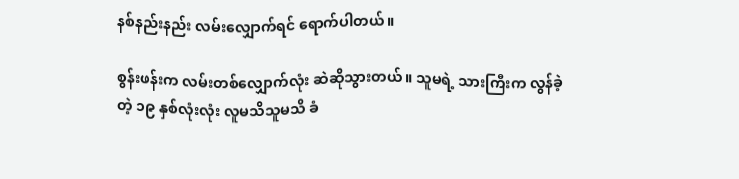နစ်နည်းနည်း လမ်းလျှောက်ရင် ရောက်ပါတယ်။

စွန်းဖန်းက လမ်းတစ်လျှောက်လုံး ဆဲဆိုသွားတယ်။ သူမရဲ့ သားကြီးက လွန်ခဲ့တဲ့ ၁၉ နှစ်လုံးလုံး လူမသိသူမသိ ခံ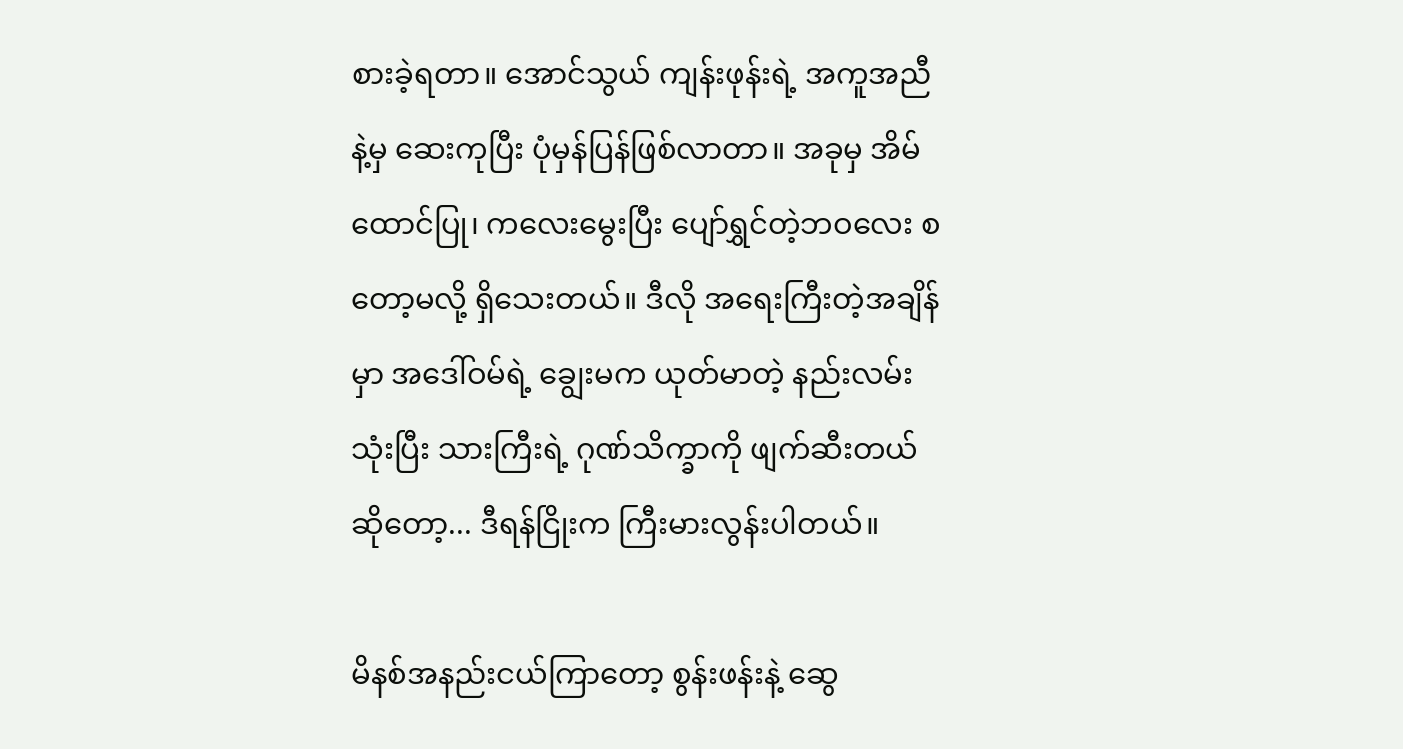စားခဲ့ရတာ။ အောင်သွယ် ကျန်းဖုန်းရဲ့ အကူအညီနဲ့မှ ဆေးကုပြီး ပုံမှန်ပြန်ဖြစ်လာတာ။ အခုမှ အိမ်ထောင်ပြု၊ ကလေးမွေးပြီး ပျော်ရွှင်တဲ့ဘဝလေး စတော့မလို့ ရှိသေးတယ်။ ဒီလို အရေးကြီးတဲ့အချိန်မှာ အဒေါ်ဝမ်ရဲ့ ချွေးမက ယုတ်မာတဲ့ နည်းလမ်းသုံးပြီး သားကြီးရဲ့ ဂုဏ်သိက္ခာကို ဖျက်ဆီးတယ်ဆိုတော့... ဒီရန်ငြိုးက ကြီးမားလွန်းပါတယ်။

မိနစ်အနည်းငယ်ကြာတော့ စွန်းဖန်းနဲ့ ဆွေ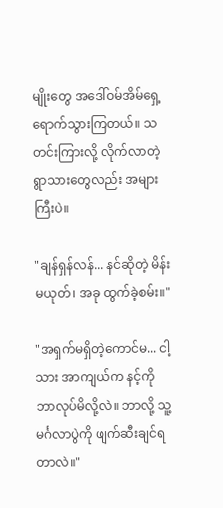မျိုးတွေ အဒေါ်ဝမ်အိမ်ရှေ့ ရောက်သွားကြတယ်။ သတင်းကြားလို့ လိုက်လာတဲ့ ရွာသားတွေလည်း အများကြီးပဲ။

"ချန်ရှန်လန်... နင်ဆိုတဲ့ မိန်းမယုတ်၊ အခု ထွက်ခဲ့စမ်း။"

"အရှက်မရှိတဲ့ကောင်မ... ငါ့သား အာကျယ်က နင့်ကို ဘာလုပ်မိလို့လဲ။ ဘာလို့ သူ့မင်္ဂလာပွဲကို ဖျက်ဆီးချင်ရတာလဲ။"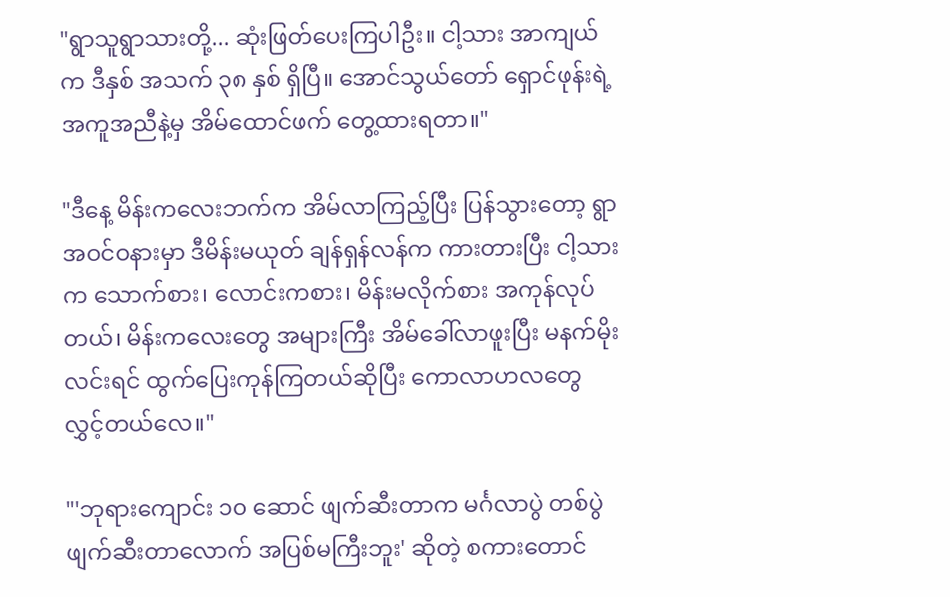"ရွာသူရွာသားတို့... ဆုံးဖြတ်ပေးကြပါဦး။ ငါ့သား အာကျယ်က ဒီနှစ် အသက် ၃၈ နှစ် ရှိပြီ။ အောင်သွယ်တော် ရှောင်ဖုန်းရဲ့ အကူအညီနဲ့မှ အိမ်ထောင်ဖက် တွေ့ထားရတာ။"

"ဒီနေ့ မိန်းကလေးဘက်က အိမ်လာကြည့်ပြီး ပြန်သွားတော့ ရွာအဝင်ဝနားမှာ ဒီမိန်းမယုတ် ချန်ရှန်လန်က ကားတားပြီး ငါ့သားက သောက်စား၊ လောင်းကစား၊ မိန်းမလိုက်စား အကုန်လုပ်တယ်၊ မိန်းကလေးတွေ အများကြီး အိမ်ခေါ်လာဖူးပြီး မနက်မိုးလင်းရင် ထွက်ပြေးကုန်ကြတယ်ဆိုပြီး ကောလာဟလတွေ လွှင့်တယ်လေ။"

"'ဘုရားကျောင်း ၁၀ ဆောင် ဖျက်ဆီးတာက မင်္ဂလာပွဲ တစ်ပွဲ ဖျက်ဆီးတာလောက် အပြစ်မကြီးဘူး' ဆိုတဲ့ စကားတောင်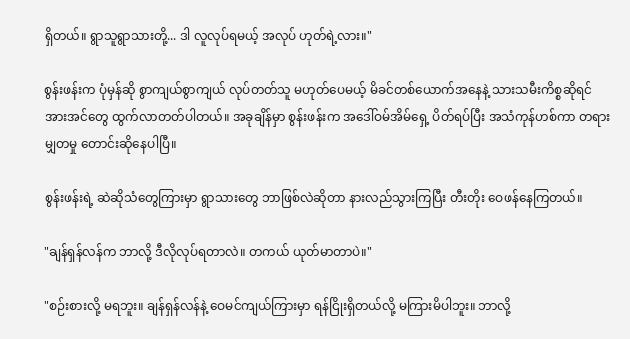ရှိတယ်။ ရွာသူရွာသားတို့... ဒါ လူလုပ်ရမယ့် အလုပ် ဟုတ်ရဲ့လား။"

စွန်းဖန်းက ပုံမှန်ဆို စွာကျယ်စွာကျယ် လုပ်တတ်သူ မဟုတ်ပေမယ့် မိခင်တစ်ယောက်အနေနဲ့ သားသမီးကိစ္စဆိုရင် အားအင်တွေ ထွက်လာတတ်ပါတယ်။ အခုချိန်မှာ စွန်းဖန်းက အဒေါ်ဝမ်အိမ်ရှေ့ ပိတ်ရပ်ပြီး အသံကုန်ဟစ်ကာ တရားမျှတမှု တောင်းဆိုနေပါပြီ။

စွန်းဖန်းရဲ့ ဆဲဆိုသံတွေကြားမှာ ရွာသားတွေ ဘာဖြစ်လဲဆိုတာ နားလည်သွားကြပြီး တီးတိုး ဝေဖန်နေကြတယ်။

"ချန်ရှန်လန်က ဘာလို့ ဒီလိုလုပ်ရတာလဲ။ တကယ် ယုတ်မာတာပဲ။"

"စဉ်းစားလို့ မရဘူး။ ချန်ရှန်လန်နဲ့ ဝေမင်ကျယ်ကြားမှာ ရန်ငြိုးရှိတယ်လို့ မကြားမိပါဘူး။ ဘာလို့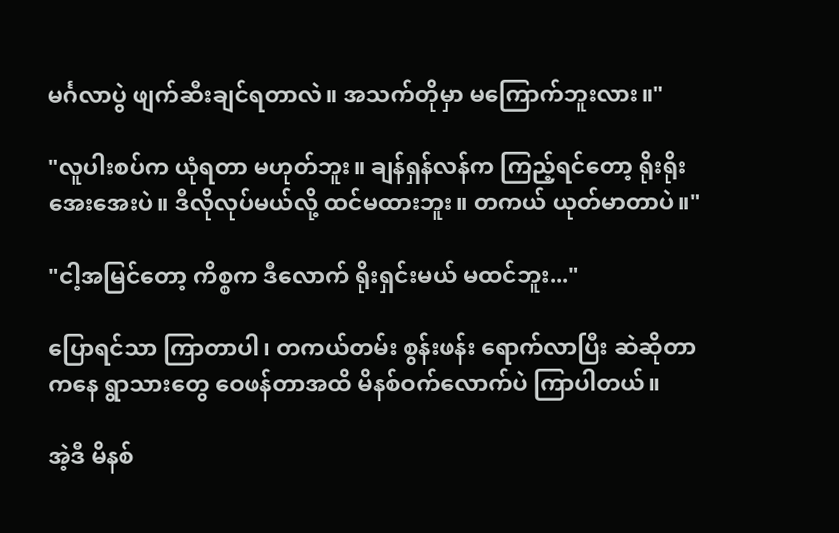မင်္ဂလာပွဲ ဖျက်ဆီးချင်ရတာလဲ။ အသက်တိုမှာ မကြောက်ဘူးလား။"

"လူပါးစပ်က ယုံရတာ မဟုတ်ဘူး။ ချန်ရှန်လန်က ကြည့်ရင်တော့ ရိုးရိုးအေးအေးပဲ။ ဒီလိုလုပ်မယ်လို့ ထင်မထားဘူး။ တကယ် ယုတ်မာတာပဲ။"

"ငါ့အမြင်တော့ ကိစ္စက ဒီလောက် ရိုးရှင်းမယ် မထင်ဘူး..."

ပြောရင်သာ ကြာတာပါ၊ တကယ်တမ်း စွန်းဖန်း ရောက်လာပြီး ဆဲဆိုတာကနေ ရွာသားတွေ ဝေဖန်တာအထိ မိနစ်ဝက်လောက်ပဲ ကြာပါတယ်။

အဲ့ဒီ မိနစ်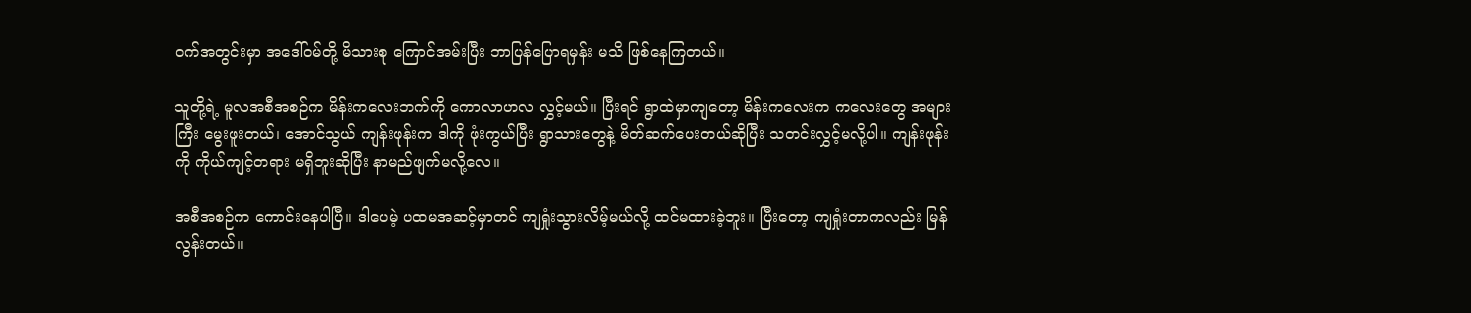ဝက်အတွင်းမှာ အဒေါ်ဝမ်တို့ မိသားစု ကြောင်အမ်းပြီး ဘာပြန်ပြောရမှန်း မသိ ဖြစ်နေကြတယ်။

သူတို့ရဲ့ မူလအစီအစဉ်က မိန်းကလေးဘက်ကို ကောလာဟလ လွှင့်မယ်။ ပြီးရင် ရွာထဲမှာကျတော့ မိန်းကလေးက ကလေးတွေ အများကြီး မွေးဖူးတယ်၊ အောင်သွယ် ကျန်းဖုန်းက ဒါကို ဖုံးကွယ်ပြီး ရွာသားတွေနဲ့ မိတ်ဆက်ပေးတယ်ဆိုပြီး သတင်းလွှင့်မလို့ပါ။ ကျန်းဖုန်းကို ကိုယ်ကျင့်တရား မရှိဘူးဆိုပြီး နာမည်ဖျက်မလို့လေ။

အစီအစဉ်က ကောင်းနေပါပြီ။ ဒါပေမဲ့ ပထမအဆင့်မှာတင် ကျရှုံးသွားလိမ့်မယ်လို့ ထင်မထားခဲ့ဘူး။ ပြီးတော့ ကျရှုံးတာကလည်း မြန်လွန်းတယ်။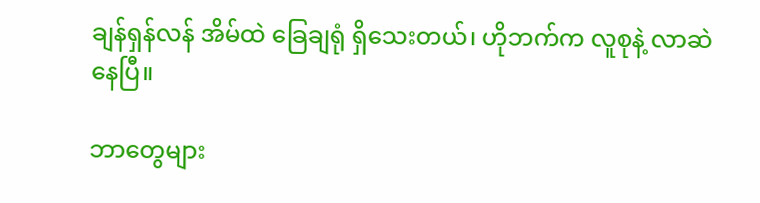ချန်ရှန်လန် အိမ်ထဲ ခြေချရုံ ရှိသေးတယ်၊ ဟိုဘက်က လူစုနဲ့ လာဆဲနေပြီ။

ဘာတွေများ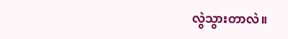လွဲသွားတာလဲ။